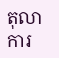តុលាការ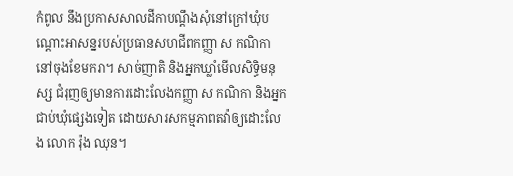កំពូល នឹងប្រកាសសាលដីកាបណ្ដឹងសុំនៅក្រៅឃុំបណ្ដោះអាសន្នរបស់ប្រធានសហជីពកញ្ញា ស កណិកា នៅចុងខែមករា។ សាច់ញាតិ និងអ្នកឃ្លាំមើលសិទ្ធិមនុស្ស ជំរុញឲ្យមានការដោះលែងកញ្ញា ស កណិកា និងអ្នកជាប់ឃុំផ្សេងទៀត ដោយសារសកម្មភាពតវ៉ាឲ្យដោះលែង លោក រ៉ុង ឈុន។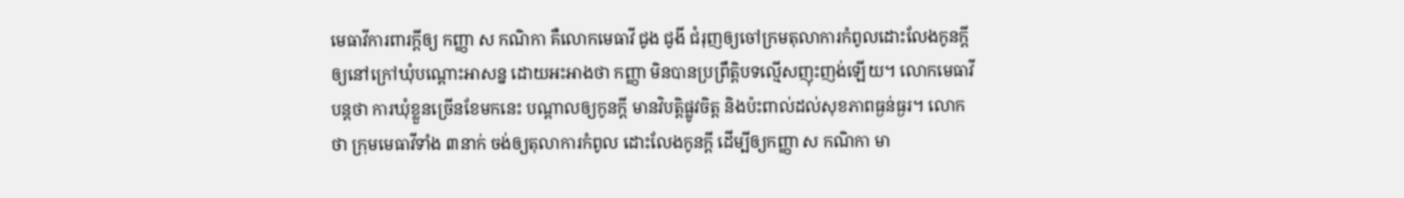មេធាវីការពារក្ដីឲ្យ កញ្ញា ស កណិកា គឺលោកមេធាវី ជូង ជូងី ជំរុញឲ្យចៅក្រមតុលាការកំពូលដោះលែងកូនក្ដីឲ្យនៅក្រៅឃុំបណ្ដោះអាសន្ន ដោយអះអាងថា កញ្ញា មិនបានប្រព្រឹត្តិបទល្មើសញុះញង់ឡើយ។ លោកមេធាវីបន្តថា ការឃុំខ្លួនច្រើនខែមកនេះ បណ្ដាលឲ្យកូនក្ដី មានវិបត្តិផ្លូវចិត្ត និងប៉ះពាល់ដល់សុខភាពធ្ងន់ធ្ងរ។ លោកថា ក្រុមមេធាវីទាំង ៣នាក់ ចង់ឲ្យតុលាការកំពូល ដោះលែងកូនក្ដី ដើម្បីឲ្យកញ្ញា ស កណិកា មា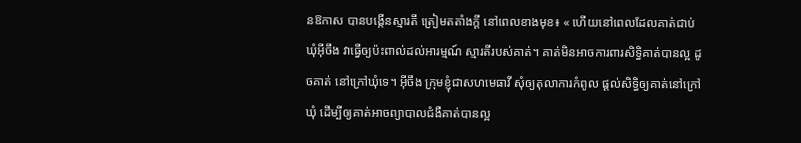នឱកាស បានបង្កើនស្មារតី ត្រៀមតតាំងក្ដី នៅពេលខាងមុខ៖ « ហើយនៅពេលដែលគាត់ជាប់ឃុំអ៊ីចឹង វាធ្វើឲ្យប៉ះពាល់ដល់អារម្មណ៍ ស្មារតីរបស់គាត់។ គាត់មិនអាចការពារសិទ្ធិគាត់បានល្អ ដូចគាត់ នៅក្រៅឃុំទេ។ អ៊ីចឹង ក្រុមខ្ញុំជាសហមេធាវី សុំឲ្យតុលាការកំពូល ផ្ដល់សិទ្ធិឲ្យគាត់នៅក្រៅឃុំ ដើម្បីឲ្យគាត់អាចព្យាបាលជំងឺគាត់បានល្អ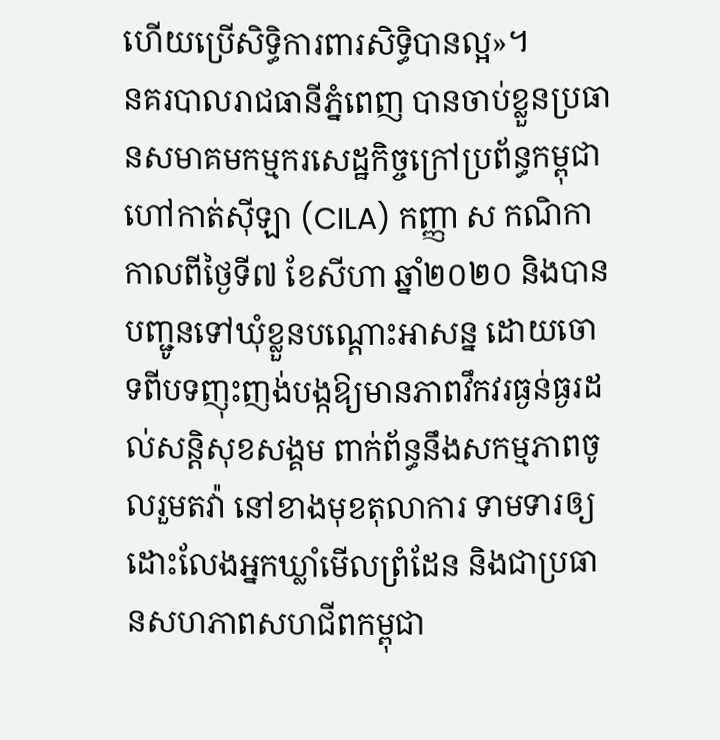ហើយប្រើសិទ្ធិការពារសិទ្ធិបានល្អ»។
នគរបាលរាជធានីភ្នំពេញ បានចាប់ខ្លួនប្រធានសមាគមកម្មករសេដ្ឋកិច្ចក្រៅប្រព័ន្ធកម្ពុជា ហៅកាត់ស៊ីឡា (CILA) កញ្ញា ស កណិកា កាលពីថ្ងៃទី៧ ខែសីហា ឆ្នាំ២០២០ និងបានបញ្ជូនទៅឃុំខ្លួនបណ្ដោះអាសន្ន ដោយចោទពីបទញុះញង់បង្កឱ្យមានភាពវឹកវរធ្ងន់ធ្ងរដល់សន្តិសុខសង្គម ពាក់ព័ន្ធនឹងសកម្មភាពចូលរួមតវ៉ា នៅខាងមុខតុលាការ ទាមទារឲ្យដោះលែងអ្នកឃ្លាំមើលព្រំដែន និងជាប្រធានសហភាពសហជីពកម្ពុជា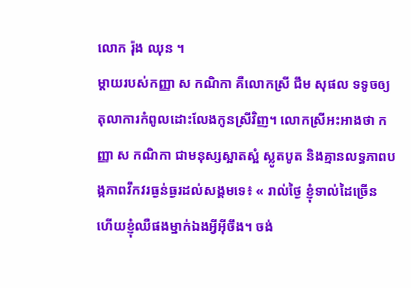លោក រ៉ុង ឈុន ។
ម្ដាយរបស់កញ្ញា ស កណិកា គឺលោកស្រី ជឹម សុផល ទទូចឲ្យតុលាការកំពូលដោះលែងកូនស្រីវិញ។ លោកស្រីអះអាងថា កញ្ញា ស កណិកា ជាមនុស្សស្អាតស្អំ ស្លូតបូត និងគ្មានលទ្ធភាពបង្កភាពវឹកវរធ្ងន់ធ្ងរដល់សង្គមទេ៖ « រាល់ថ្ងៃ ខ្ញុំទាល់ដៃច្រើន ហើយខ្ញុំឈឺផងម្នាក់ឯងអ្វីអ៊ីចឹង។ ចង់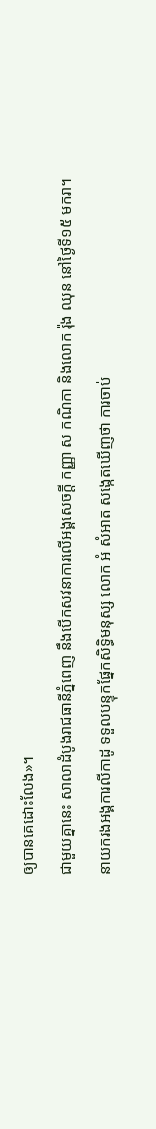ឲ្យបានគេដោះលែង»។
ជាមួយគ្នានេះ សាលាដំបូងរាជធានីភ្នំពេញ នឹងបើកសវនាការលើអង្គសេចក្ដី កញ្ញា ស កណិកា និងលោក រ៉ុង ឈុន នៅថ្ងៃទី១៥ មករា។
នាយករងអង្គការលីកាដូ ទទួលបន្ទុកផ្នែកសិទ្ធិមនុស្ស លោក អំ សំអាត សង្កេតឃើញថា ការចាប់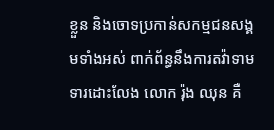ខ្លួន និងចោទប្រកាន់សកម្មជនសង្គមទាំងអស់ ពាក់ព័ន្ធនឹងការតវ៉ាទាមទារដោះលែង លោក រ៉ុង ឈុន គឺ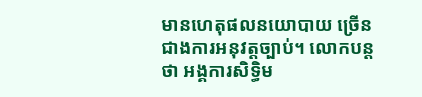មានហេតុផលនយោបាយ ច្រើនជាងការអនុវត្តច្បាប់។ លោកបន្តថា អង្គការសិទ្ធិម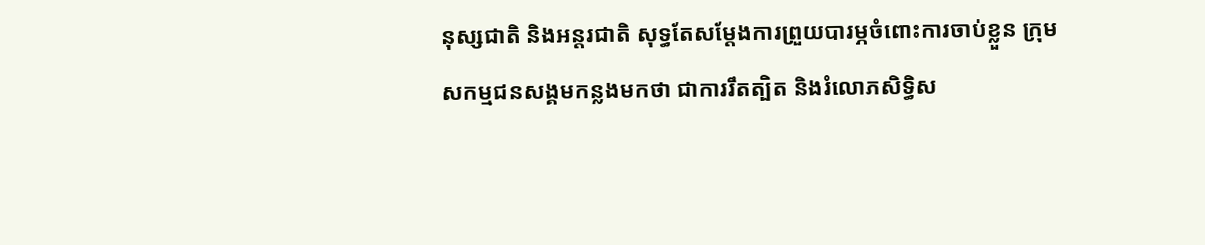នុស្សជាតិ និងអន្តរជាតិ សុទ្ធតែសម្ដែងការព្រួយបារម្ភចំពោះការចាប់ខ្លួន ក្រុមសកម្មជនសង្គមកន្លងមកថា ជាការរឹតត្បិត និងរំលោភសិទ្ធិស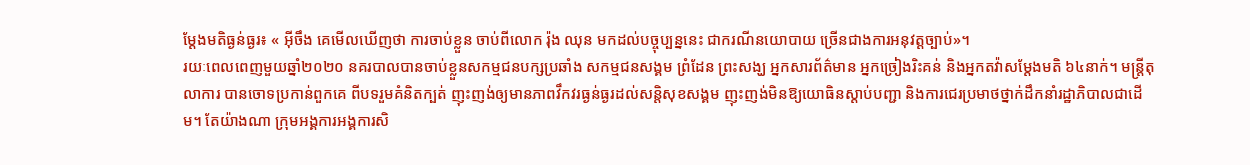ម្ដែងមតិធ្ងន់ធ្ងរ៖ « អ៊ីចឹង គេមើលឃើញថា ការចាប់ខ្លួន ចាប់ពីលោក រ៉ុង ឈុន មកដល់បច្ចុប្បន្ននេះ ជាករណីនយោបាយ ច្រើនជាងការអនុវត្តច្បាប់»។
រយៈពេលពេញមួយឆ្នាំ២០២០ នគរបាលបានចាប់ខ្លួនសកម្មជនបក្សប្រឆាំង សកម្មជនសង្គម ព្រំដែន ព្រះសង្ឃ អ្នកសារព័ត៌មាន អ្នកច្រៀងរិះគន់ និងអ្នកតវ៉ាសម្ដែងមតិ ៦៤នាក់។ មន្ត្រីតុលាការ បានចោទប្រកាន់ពួកគេ ពីបទរួមគំនិតក្បត់ ញុះញង់ឲ្យមានភាពវឹកវរធ្ងន់ធ្ងរដល់សន្តិសុខសង្គម ញុះញង់មិនឱ្យយោធិនស្ដាប់បញ្ជា និងការជេរប្រមាថថ្នាក់ដឹកនាំរដ្ឋាភិបាលជាដើម។ តែយ៉ាងណា ក្រុមអង្គការអង្គការសិ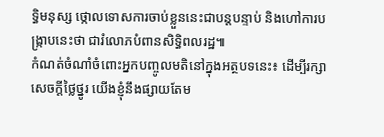ទ្ធិមនុស្ស ថ្កោលទោសការចាប់ខ្លួននេះជាបន្តបន្ទាប់ និងហៅការបង្ក្រាបនេះថា ជារំលោភបំពានសិទ្ធិពលរដ្ឋ៕
កំណត់ចំណាំចំពោះអ្នកបញ្ចូលមតិនៅក្នុងអត្ថបទនេះ៖ ដើម្បីរក្សាសេចក្ដីថ្លៃថ្នូរ យើងខ្ញុំនឹងផ្សាយតែម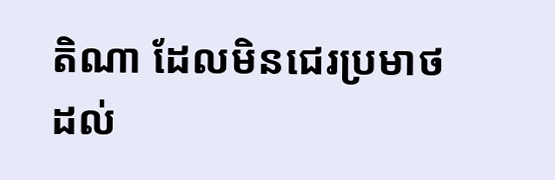តិណា ដែលមិនជេរប្រមាថដល់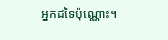អ្នកដទៃប៉ុណ្ណោះ។